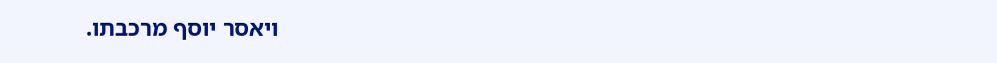ויאסר יוסף מרכבתו.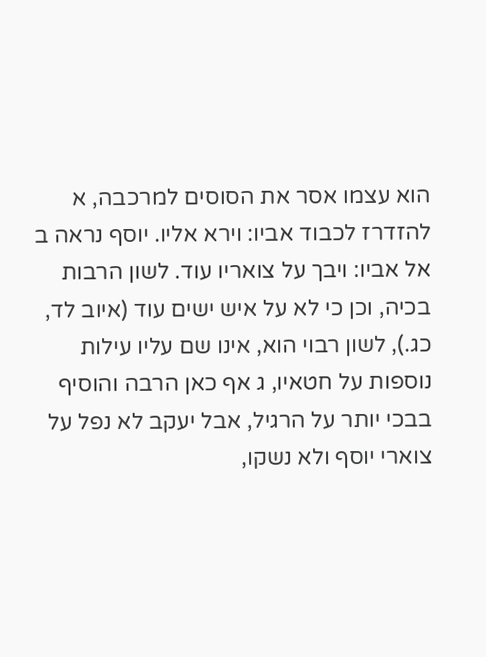הוא עצמו אסר את הסוסים למרכבה, א להזדרז לכבוד אביו: וירא אליו. יוסף נראה ב אל אביו: ויבך על צואריו עוד. לשון הרבות בכיה, וכן כי לא על איש ישים עוד (איוב לד, כג.), לשון רבוי הוא, אינו שם עליו עילות נוספות על חטאיו, ג אף כאן הרבה והוסיף בבכי יותר על הרגיל, אבל יעקב לא נפל על צוארי יוסף ולא נשקו,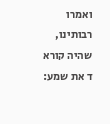ואמרו רבותינו, שהיה קורא ד את שמע: